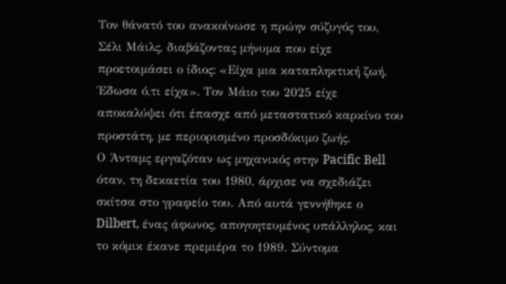Τον θάνατό του ανακοίνωσε η πρώην σύζυγός του, Σέλι Μάιλς, διαβάζοντας μήνυμα που είχε προετοιμάσει ο ίδιος: «Είχα μια καταπληκτική ζωή. Έδωσα ό,τι είχα». Τον Μάιο του 2025 είχε αποκαλύψει ότι έπασχε από μεταστατικό καρκίνο του προστάτη, με περιορισμένο προσδόκιμο ζωής.
Ο Άνταμς εργαζόταν ως μηχανικός στην Pacific Bell όταν, τη δεκαετία του 1980, άρχισε να σχεδιάζει σκίτσα στο γραφείο του. Από αυτά γεννήθηκε ο Dilbert, ένας άφωνος, απογοητευμένος υπάλληλος, και το κόμικ έκανε πρεμιέρα το 1989. Σύντομα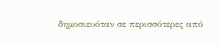δημοσιευόταν σε περισσότερες από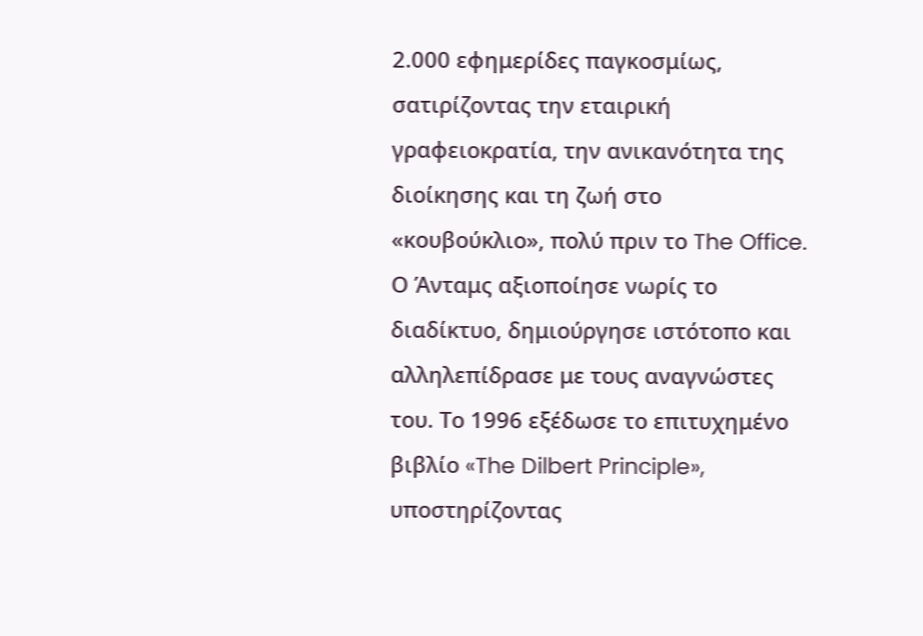2.000 εφημερίδες παγκοσμίως, σατιρίζοντας την εταιρική γραφειοκρατία, την ανικανότητα της διοίκησης και τη ζωή στο «κουβούκλιο», πολύ πριν το The Office.
Ο Άνταμς αξιοποίησε νωρίς το διαδίκτυο, δημιούργησε ιστότοπο και αλληλεπίδρασε με τους αναγνώστες του. Το 1996 εξέδωσε το επιτυχημένο βιβλίο «The Dilbert Principle», υποστηρίζοντας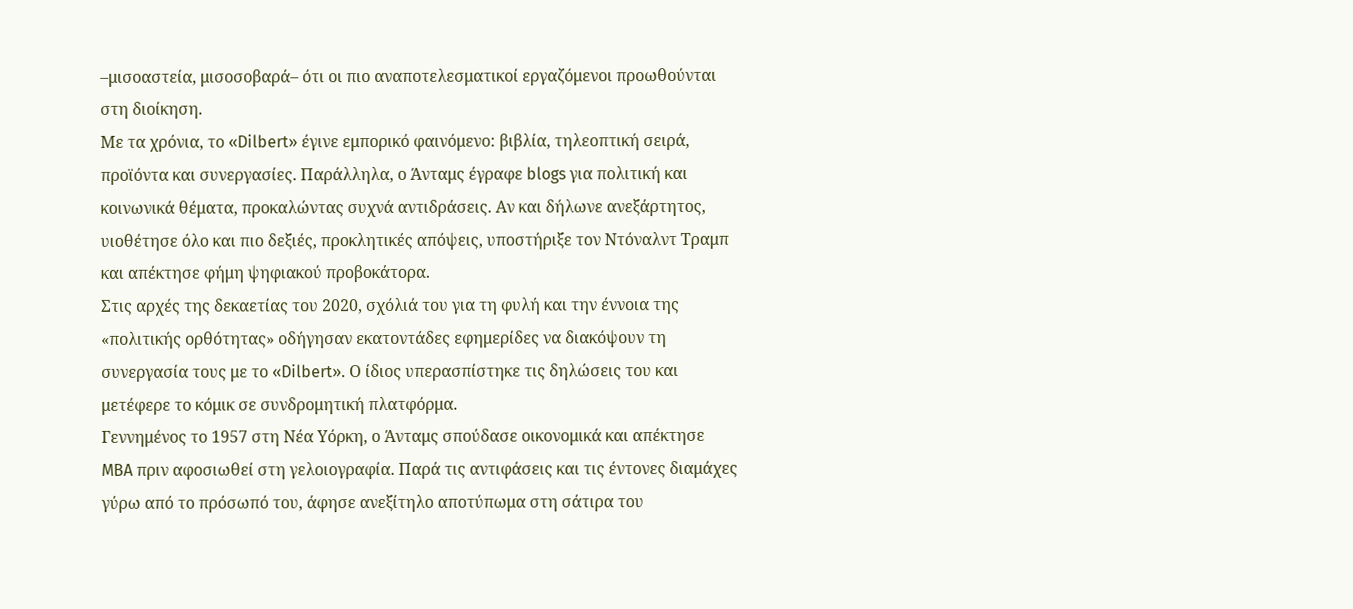–μισοαστεία, μισοσοβαρά– ότι οι πιο αναποτελεσματικοί εργαζόμενοι προωθούνται στη διοίκηση.
Με τα χρόνια, το «Dilbert» έγινε εμπορικό φαινόμενο: βιβλία, τηλεοπτική σειρά, προϊόντα και συνεργασίες. Παράλληλα, ο Άνταμς έγραφε blogs για πολιτική και κοινωνικά θέματα, προκαλώντας συχνά αντιδράσεις. Αν και δήλωνε ανεξάρτητος, υιοθέτησε όλο και πιο δεξιές, προκλητικές απόψεις, υποστήριξε τον Ντόναλντ Τραμπ και απέκτησε φήμη ψηφιακού προβοκάτορα.
Στις αρχές της δεκαετίας του 2020, σχόλιά του για τη φυλή και την έννοια της «πολιτικής ορθότητας» οδήγησαν εκατοντάδες εφημερίδες να διακόψουν τη συνεργασία τους με το «Dilbert». Ο ίδιος υπερασπίστηκε τις δηλώσεις του και μετέφερε το κόμικ σε συνδρομητική πλατφόρμα.
Γεννημένος το 1957 στη Νέα Υόρκη, ο Άνταμς σπούδασε οικονομικά και απέκτησε MBA πριν αφοσιωθεί στη γελοιογραφία. Παρά τις αντιφάσεις και τις έντονες διαμάχες γύρω από το πρόσωπό του, άφησε ανεξίτηλο αποτύπωμα στη σάτιρα του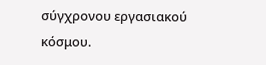σύγχρονου εργασιακού κόσμου.